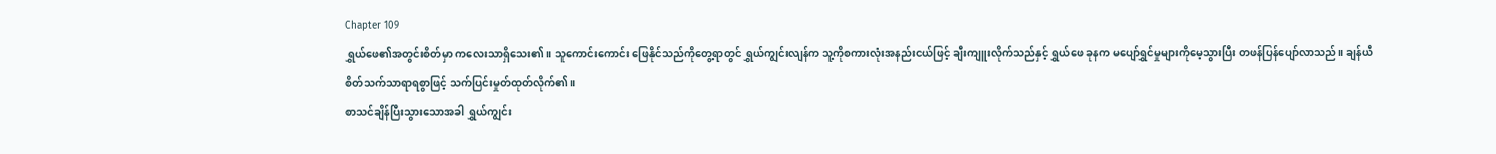Chapter 109
ရွှယ်ဖေ၏အတွင်းစိတ်မှာ ကလေးသာရှိသေး၏။ သူကောင်းကောင်း ဖြေနိုင်သည်ကိုတွေ့ရာတွင် ရွှယ်ကျွင်းလျန်က သူ့ကိုစကားလုံးအနည်းငယ်ဖြင့် ချီးကျူးလိုက်သည်နှင့် ရွှယ်ဖေ ခုနက မပျော်ရွှင်မှုများကိုမေ့သွားပြီး တဖန်ပြန်ပျော်လာသည်။ ချန်ယီ စိတ်သက်သာရာရစွာဖြင့် သက်ပြင်းမှုတ်ထုတ်လိုက်၏။
စာသင်ချိန်ပြီးသွားသောအခါ ရွှယ်ကျွင်း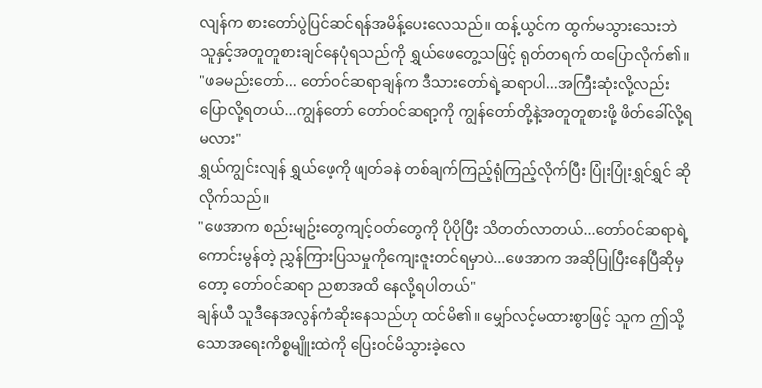လျန်က စားတော်ပွဲပြင်ဆင်ရန်အမိန့်ပေးလေသည်။ ထန့်ယွင်က ထွက်မသွားသေးဘဲ သူနှင့်အတူတူစားချင်နေပုံရသည်ကို ရွှယ်ဖေတွေ့သဖြင့် ရုတ်တရက် ထပြောလိုက်၏။
"ဖခမည်းတော်... တော်ဝင်ဆရာချန်က ဒီသားတော်ရဲ့ဆရာပါ...အကြီးဆုံးလို့လည်းပြောလို့ရတယ်...ကျွန်တော် တော်ဝင်ဆရာ့ကို ကျွန်တော်တို့နဲ့အတူတူစားဖို့ ဖိတ်ခေါ်လို့ရမလား"
ရွှယ်ကျွင်းလျန် ရွှယ်ဖေ့ကို ဖျတ်ခနဲ တစ်ချက်ကြည့်ရုံကြည့်လိုက်ပြီး ပြုံးပြုံးရွှင်ရွှင် ဆိုလိုက်သည်။
"ဖေအာက စည်းမျဥ်းတွေကျင့်ဝတ်တွေကို ပိုပိုပြီး သိတတ်လာတယ်...တော်ဝင်ဆရာရဲ့ ကောင်းမွန်တဲ့ ညွှန်ကြားပြသမှုကိုကျေးဇူးတင်ရမှာပဲ...ဖေအာက အဆိုပြုပြီးနေပြီဆိုမှတော့ တော်ဝင်ဆရာ ညစာအထိ နေလို့ရပါတယ်"
ချန်ယီ သူဒီနေအလွန်ကံဆိုးနေသည်ဟု ထင်မိ၏။ မျှော်လင့်မထားစွာဖြင့် သူက ဤသို့သောအရေးကိစ္စမျိူးထဲကို ပြေးဝင်မိသွားခဲ့လေ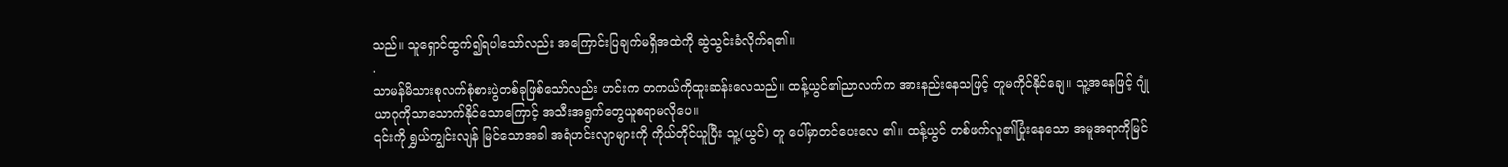သည်။ သူရှောင်ထွက်၍ရပါသော်လည်း အကြောင်းပြချက်မရှိအထဲကို ဆွဲသွင်းခံလိုက်ရ၏။
.
သာမန်မိသားစုလက်စုံစားပွဲတစ်ခုဖြစ်သော်လည်း ဟင်းက တကယ်ကိုထူးဆန်းလေသည်။ ထန့်ယွင်၏ညာလက်က အားနည်းနေသဖြင့် တူမကိုင်နိုင်ချေ။ သူ့အနေဖြင့် ဂျုံယာဂုကိုသာသောက်နိုင်သောကြောင့် အသီးအရွက်တွေယူစရာမလိုပေ။
၎င်းကို ရွှယ်ကျွင်းလျန် မြင်သောအခါ အရံဟင်းလျာများကို ကိုယ်တိုင်ယူပြီး သူ့(ယွင်) တူ ပေါ်မှာတင်ပေးလေ ၏။ ထန့်ယွင် တစ်ဖက်လူ၏ပြုံးနေသော အမူအရာကိုမြင်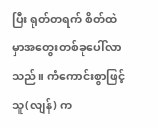ပြီး ရုတ်တရက် စိတ်ထဲမှာအတွေးတစ်ခုပေါ်လာသည်။ ကံကောင်းစွာဖြင့် သူ(လျန်) က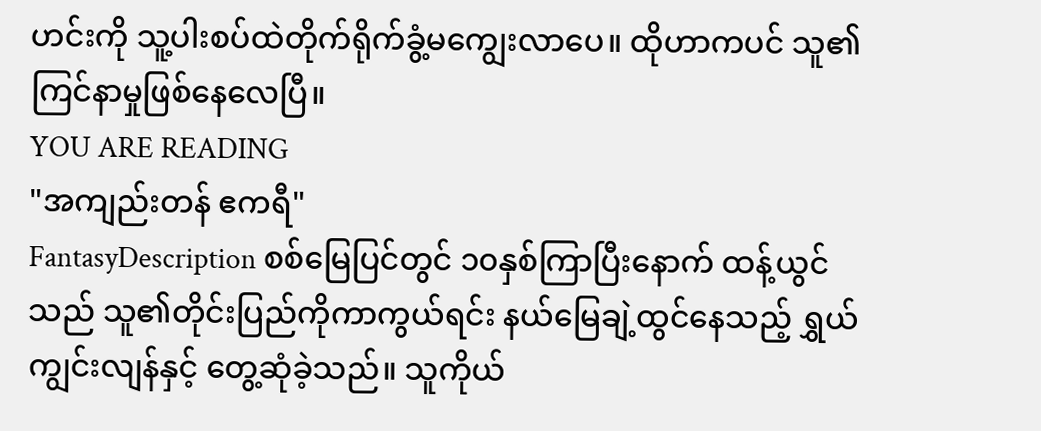ဟင်းကို သူ့ပါးစပ်ထဲတိုက်ရိုက်ခွံ့မကျွေးလာပေ။ ထိုဟာကပင် သူ၏ကြင်နာမှုဖြစ်နေလေပြီ။
YOU ARE READING
"အကျည်းတန် ဧကရီ"
FantasyDescription စစ်မြေပြင်တွင် ၁၀နှစ်ကြာပြီးနောက် ထန့်ယွင်သည် သူ၏တိုင်းပြည်ကိုကာကွယ်ရင်း နယ်မြေချဲ့ထွင်နေသည့် ရွှယ်ကျွင်းလျန်နှင့် တွေ့ဆုံခဲ့သည်။ သူကိုယ်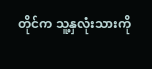တိုင်က သူ့နှလုံးသားကို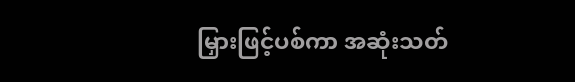မြှားဖြင့်ပစ်ကာ အဆုံးသတ်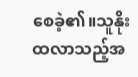စေခဲ့၏။သူနိုးထလာသည့်အ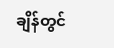ချိန်တွင်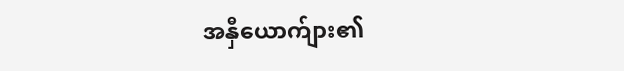အနှီယောက်ျား၏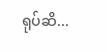ရုပ်ဆိ...